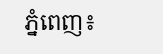ភ្នំពេញ៖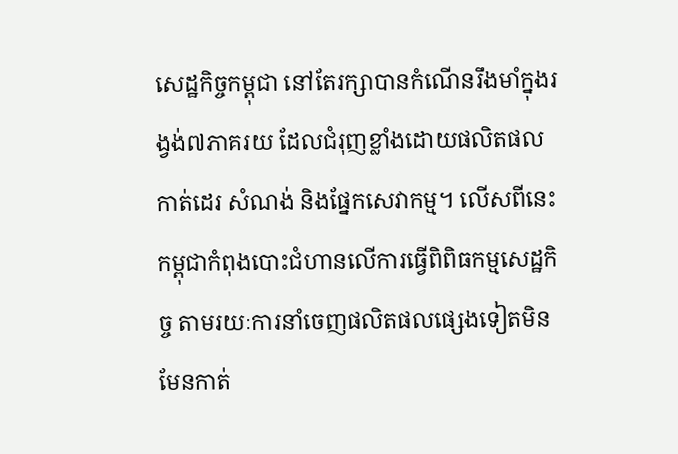សេដ្ឋកិច្ចកម្ពុជា នៅតែរក្សាបានកំណើនរឹងមាំក្នុងរង្វង់៧ភាគរយ ដែលជំរុញខ្លាំងដោយផលិតផលកាត់ដេរ សំណង់ និងផ្នែកសេវាកម្ម។ លើសពីនេះកម្ពុជាកំពុងបោះជំហានលើការធ្វើពិពិធកម្មសេដ្ឋកិច្ច តាមរយៈការនាំចេញផលិតផលផ្សេងទៀតមិនមែនកាត់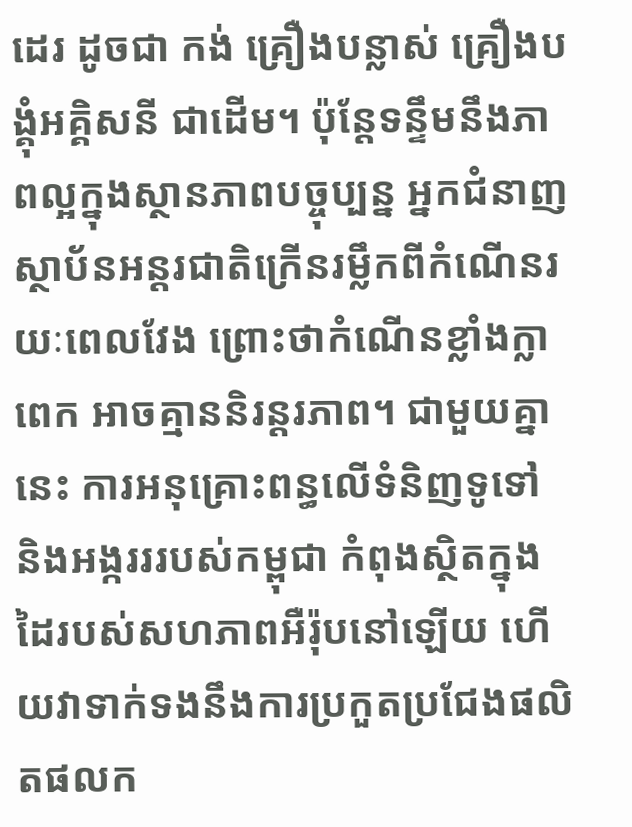ដេរ ដូចជា កង់ គ្រឿងបន្លាស់ គ្រឿងបង្គុំអគ្គិសនី ជាដើម។ ប៉ុន្តែទន្ទឹមនឹងភាពល្អក្នុងស្ថានភាពបច្ចុប្បន្ន អ្នកជំនាញស្ថាប័នអន្តរជាតិក្រើនរម្លឹកពីកំណើនរយៈពេលវែង ព្រោះថាកំណើនខ្លាំងក្លាពេក អាចគ្មាននិរន្តរភាព។ ជាមួយគ្នានេះ ការអនុគ្រោះពន្ធលើទំនិញទូទៅ និងអង្ករររបស់កម្ពុជា កំពុងស្ថិតក្នុងដៃរបស់សហភាពអឺរ៉ុបនៅឡើយ ហើយវាទាក់ទងនឹងការប្រកួតប្រជែងផលិតផលក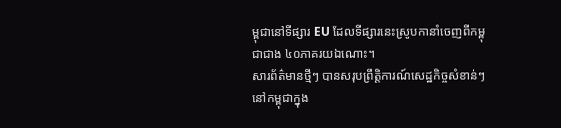ម្ពុជានៅទីផ្សារ EU ដែលទីផ្សារនេះស្រូបកានាំចេញពីកម្ពុជាជាង ៤០ភាគរយឯណោះ។
សារព័ត៌មានថ្មីៗ បានសរុបព្រឹត្តិការណ៍សេដ្ឋកិច្ចសំខាន់ៗនៅកម្ពុជាក្នុង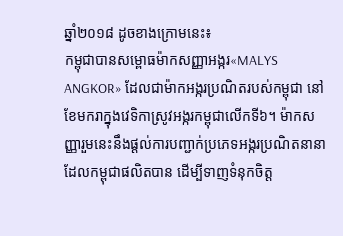ឆ្នាំ២០១៨ ដូចខាងក្រោមនេះ៖
កម្ពុជាបានសម្ពោធម៉ាកសញ្ញាអង្ករ«MALYS ANGKOR» ដែលជាម៉ាកអង្ករប្រណិតរបស់កម្ពុជា នៅខែមករាក្នុងវេទិកាស្រូវអង្ករកម្ពុជាលើកទី៦។ ម៉ាកសញ្ញារួមនេះនឹងផ្ដល់ការបញ្ជាក់ប្រភេទអង្ករប្រណិតនានា ដែលកម្ពុជាផលិតបាន ដើម្បីទាញទំនុកចិត្ត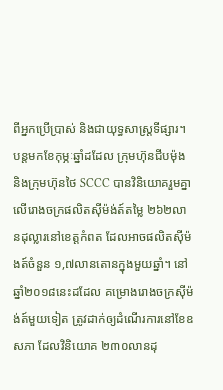ពីអ្នកប្រើប្រាស់ និងជាយុទ្ធសាស្ត្រទីផ្សារ។
បន្តមកខែកុម្ភៈឆ្នាំដដែល ក្រុមហ៊ុនជីបម៉ុង និងក្រុមហ៊ុនថៃ SCCC បានវិនិយោគរួមគ្នាលើរោងចក្រផលិតស៊ីម៉ង់ត៍តម្លៃ ២៦២លានដុល្លារនៅខេត្តកំពត ដែលអាចផលិតស៊ីម៉ងត៍ចំនួន ១,៧លានតោនក្នុងមួយឆ្នាំ។ នៅឆ្នាំ២០១៨នេះដដែល គម្រោងរោងចក្រស៊ីម៉ង់ត៍មួយទៀត ត្រូវដាក់ឲ្យដំណើរការនៅខែឧសភា ដែលវិនិយោគ ២៣០លានដុ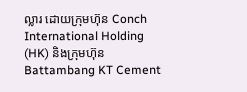ល្លារ ដោយក្រុមហ៊ុន Conch International Holding (HK) និងក្រុមហ៊ុន Battambang KT Cement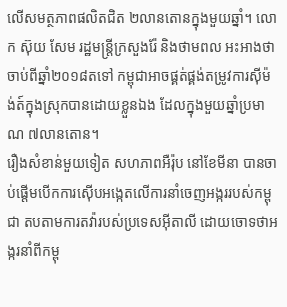លើសមត្ថភាពផលិតជិត ២លានតោនក្នុងមួយឆ្នាំ។ លោក ស៊ុយ សែម រដ្ឋមន្ត្រីក្រសួងរ៉ែ និងថាមពល អះអាងថា ចាប់ពីឆ្នាំ២០១៨តទៅ កម្ពុជាអាចផ្គត់ផ្គង់តម្រូវការស៊ីម៉ង់ត៍ក្នុងស្រុកបានដោយខ្លួនឯង ដែលក្នុងមួយឆ្នាំប្រមាណ ៧លានតោន។
រឿងសំខាន់មួយទៀត សហភាពអឺរ៉ុប នៅខែមីនា បានចាប់ផ្ដើមបើកការស៊ើបអង្កេតលើការនាំចេញអង្កររបស់កម្ពុជា តបតាមការតវ៉ារបស់ប្រទេសអ៊ីតាលី ដោយចោទថាអង្ករនាំពីកម្ពុ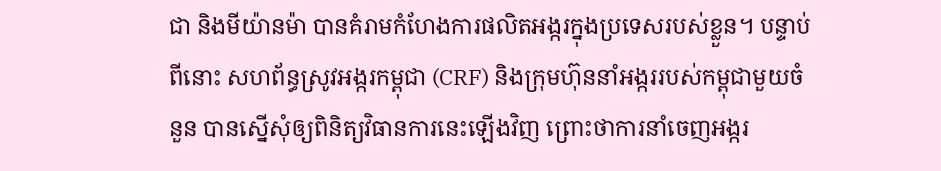ជា និងមីយ៉ានម៉ា បានគំរាមកំហែងការផលិតអង្ករក្នុងប្រទេសរបស់ខ្លួន។ បន្ទាប់ពីនោះ សហព័ន្ធស្រូវអង្ករកម្ពុជា (CRF) និងក្រុមហ៊ុននាំអង្កររបស់កម្ពុជាមួយចំនួន បានស្នើសុំឲ្យពិនិត្យវិធានការនេះឡើងវិញ ព្រោះថាការនាំចេញអង្ករ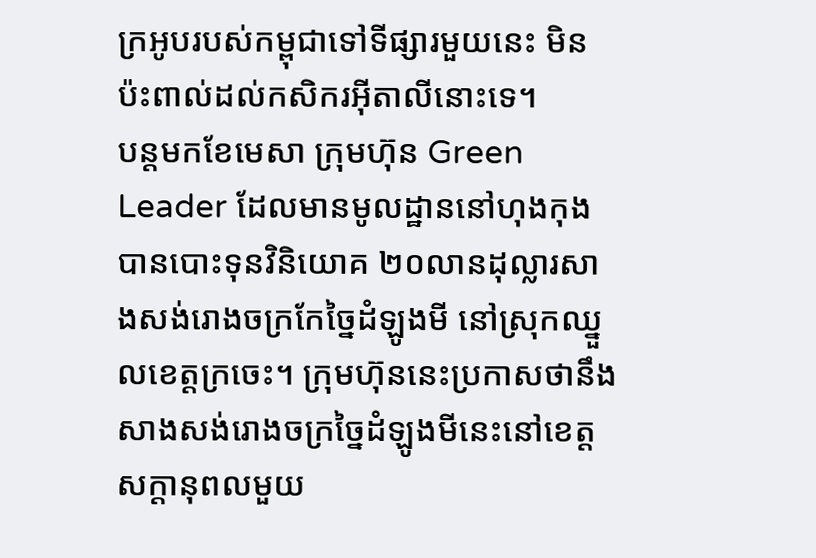ក្រអូបរបស់កម្ពុជាទៅទីផ្សារមួយនេះ មិនប៉ះពាល់ដល់កសិករអ៊ីតាលីនោះទេ។
បន្តមកខែមេសា ក្រុមហ៊ុន Green Leader ដែលមានមូលដ្ឋាននៅហុងកុង បានបោះទុនវិនិយោគ ២០លានដុល្លារសាងសង់រោងចក្រកែច្នៃដំឡូងមី នៅស្រុកឈ្នួលខេត្តក្រចេះ។ ក្រុមហ៊ុននេះប្រកាសថានឹងសាងសង់រោងចក្រច្នៃដំឡូងមីនេះនៅខេត្តសក្ដានុពលមួយ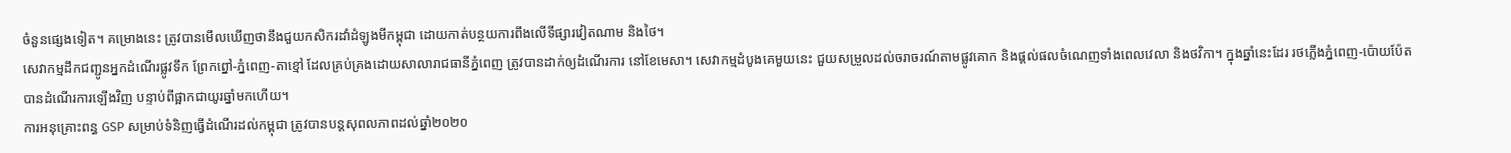ចំនួនផ្សេងទៀត។ គម្រោងនេះ ត្រូវបានមើលឃើញថានឹងជួយកសិករដាំដំឡូងមីកម្ពុជា ដោយកាត់បន្ថយការពឹងលើទីផ្សារវៀតណាម និងថៃ។
សេវាកម្មដឹកជញ្ជូនអ្នកដំណើរផ្លូវទឹក ព្រែកព្នៅ-ភ្នំពេញ-តាខ្មៅ ដែលគ្រប់គ្រងដោយសាលារាជធានីភ្នំពេញ ត្រូវបានដាក់ឲ្យដំណើរការ នៅខែមេសា។ សេវាកម្មដំបូងគេមួយនេះ ជួយសម្រួលដល់ចរាចរណ៍តាមផ្លូវគោក និងផ្ដល់ផលចំណេញទាំងពេលវេលា និងថវិកា។ ក្នុងឆ្នាំនេះដែរ រថភ្លើងភ្នំពេញ-ប៉ោយប៉ែត បានដំណើរការឡើងវិញ បន្ទាប់ពីផ្អាកជាយូរឆ្នាំមកហើយ។
ការអនុគ្រោះពន្ធ GSP សម្រាប់ទំនិញធ្វើដំណើរដល់កម្ពុជា ត្រូវបានបន្តសុពលភាពដល់ឆ្នាំ២០២០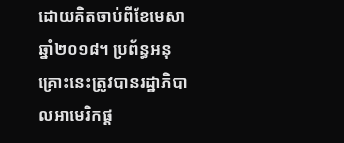ដោយគិតចាប់ពីខែមេសាឆ្នាំ២០១៨។ ប្រព័ន្ធអនុគ្រោះនេះត្រូវបានរដ្ឋាភិបាលអាមេរិកផ្ដ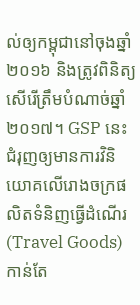ល់ឲ្យកម្ពុជានៅចុងឆ្នាំ២០១៦ និងត្រូវពិនិត្យសើរើត្រឹមបំណាច់ឆ្នាំ២០១៧។ GSP នេះជំរុញឲ្យមានការវិនិយោគលើរោងចក្រផលិតទំនិញធ្វើដំណើរ (Travel Goods) កាន់តែ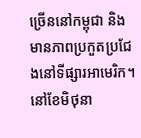ច្រើននៅកម្ពុជា និងមានភាពប្រកួតប្រជែងនៅទីផ្សារអាមេរិក។
នៅខែមិថុនា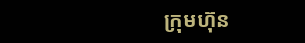ក្រុមហ៊ុន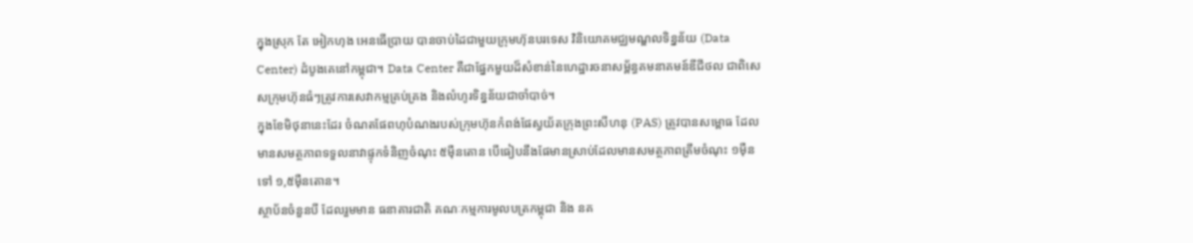ក្នុងស្រុក តែ អៀកហុង អេនធើប្រាយ បានចាប់ដៃជាមួយក្រុមហ៊ុនបរទេស វិនិយោគមជ្ឈមណ្ឌលទិន្នន័យ (Data Center) ដំបូងគេនៅកម្ពុជា។ Data Center គឺជាផ្នែកមួយដ៏សំខាន់នៃហេដ្ឋារចនាសម្ព័ន្ធគមនាគមន៍ឌីជីថល ជាពិសេសក្រុមហ៊ុនធំៗត្រូវការសេវាកម្មគ្រប់គ្រង និងលំហូរទិន្នន័យជាចាំបាច់។
ក្នុងខែមិថុនានេះដែរ ចំណតផែពហុបំណងរបស់ក្រុមហ៊ុនកំពង់ផែស្វយ័តក្រុងព្រះសីហនុ (PAS) ត្រូវបានសម្ពោធ ដែលមានសមត្ថភាពទទួលនាវាផ្ទុកទំនិញចំណុះ ៥ម៉ឺនតោន បើធៀបនឹងផែមានស្រាប់ដែលមានសមត្ថភាពត្រឹមចំណុះ ១ម៉ឺន ទៅ ១,៥ម៉ឺនតោន។
ស្ថាប័នចំនួនបី ដែលរួមមាន ធនាគារជាតិ គណៈកម្មការមូលបត្រកម្ពុជា និង នគ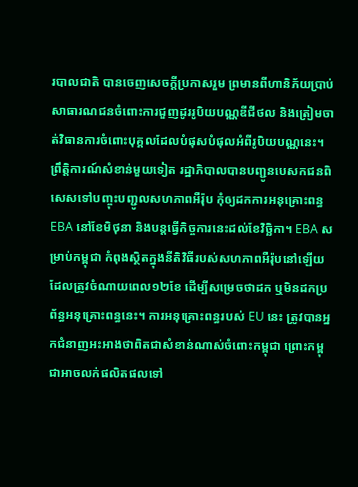របាលជាតិ បានចេញសេចក្ដីប្រកាសរួម ព្រមានពីហានិភ័យប្រាប់សាធារណជនចំពោះការជួញដូររូបិយបណ្ណឌីជីថល និងត្រៀមចាត់វិធានការចំពោះបុគ្គលដែលបំផុសបំផុលអំពីរូបិយបណ្ណនេះ។
ព្រឹត្តិការណ៍សំខាន់មួយទៀត រដ្ឋាភិបាលបានបញ្ជូនបេសកជនពិសេសទៅបញ្ចុះបញ្ជូលសហភាពអឺរ៉ុប កុំឲ្យដកការអនុគ្រោះពន្ធ EBA នៅខែមិថុនា និងបន្តធ្វើកិច្ចការនេះដល់ខែវិច្ឆិកា។ EBA សម្រាប់កម្ពុជា កំពុងស្ថិតក្នុងនីតិវិធីរបស់សហភាពអឺរ៉ុបនៅឡើយ ដែលត្រូវចំណាយពេល១២ខែ ដើម្បីសម្រេចថាដក ឬមិនដកប្រព័ន្ធអនុគ្រោះពន្ធនេះ។ ការអនុគ្រោះពន្ធរបស់ EU នេះ ត្រូវបានអ្នកជំនាញអះអាងថាពិតជាសំខាន់ណាស់ចំពោះកម្ពុជា ព្រោះកម្ពុជាអាចលក់ផលិតផលទៅ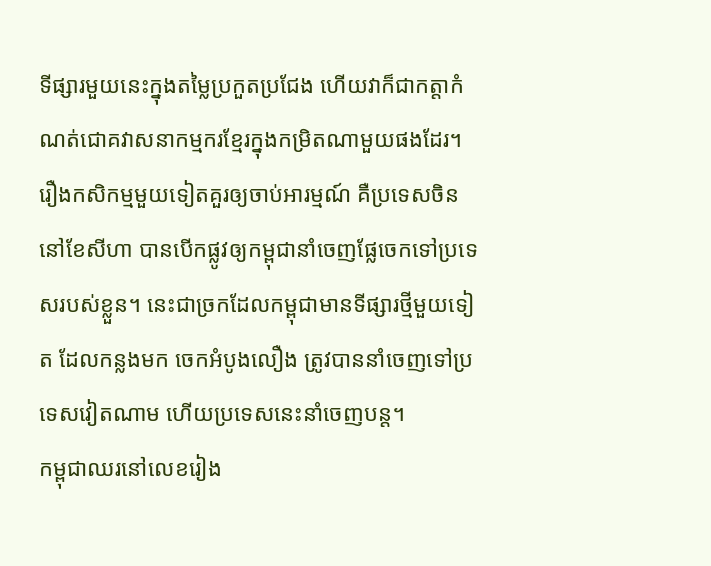ទីផ្សារមួយនេះក្នុងតម្លៃប្រកួតប្រជែង ហើយវាក៏ជាកត្តាកំណត់ជោគវាសនាកម្មករខ្មែរក្នុងកម្រិតណាមួយផងដែរ។
រឿងកសិកម្មមួយទៀតគួរឲ្យចាប់អារម្មណ៍ គឺប្រទេសចិន នៅខែសីហា បានបើកផ្លូវឲ្យកម្ពុជានាំចេញផ្លែចេកទៅប្រទេសរបស់ខ្លួន។ នេះជាច្រកដែលកម្ពុជាមានទីផ្សារថ្មីមួយទៀត ដែលកន្លងមក ចេកអំបូងលឿង ត្រូវបាននាំចេញទៅប្រទេសវៀតណាម ហើយប្រទេសនេះនាំចេញបន្ត។
កម្ពុជាឈរនៅលេខរៀង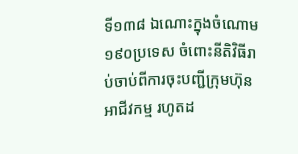ទី១៣៨ ឯណោះក្នុងចំណោម ១៩០ប្រទេស ចំពោះនីតិវិធីរាប់ចាប់ពីការចុះបញ្ជីក្រុមហ៊ុនអាជីវកម្ម រហូតដ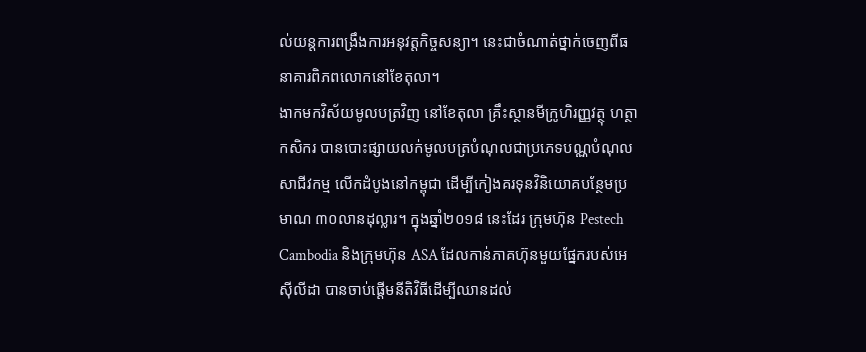ល់យន្តការពង្រឹងការអនុវត្តកិច្ចសន្យា។ នេះជាចំណាត់ថ្នាក់ចេញពីធនាគារពិភពលោកនៅខែតុលា។
ងាកមកវិស័យមូលបត្រវិញ នៅខែតុលា គ្រឹះស្ថានមីក្រូហិរញ្ញវត្ថុ ហត្ថាកសិករ បានបោះផ្សាយលក់មូលបត្របំណុលជាប្រភេទបណ្ណបំណុលសាជីវកម្ម លើកដំបូងនៅកម្ពុជា ដើម្បីកៀងគរទុនវិនិយោគបន្ថែមប្រមាណ ៣០លានដុល្លារ។ ក្នុងឆ្នាំ២០១៨ នេះដែរ ក្រុមហ៊ុន Pestech Cambodia និងក្រុមហ៊ុន ASA ដែលកាន់ភាគហ៊ុនមួយផ្នែករបស់អេស៊ីលីដា បានចាប់ផ្ដើមនីតិវិធីដើម្បីឈានដល់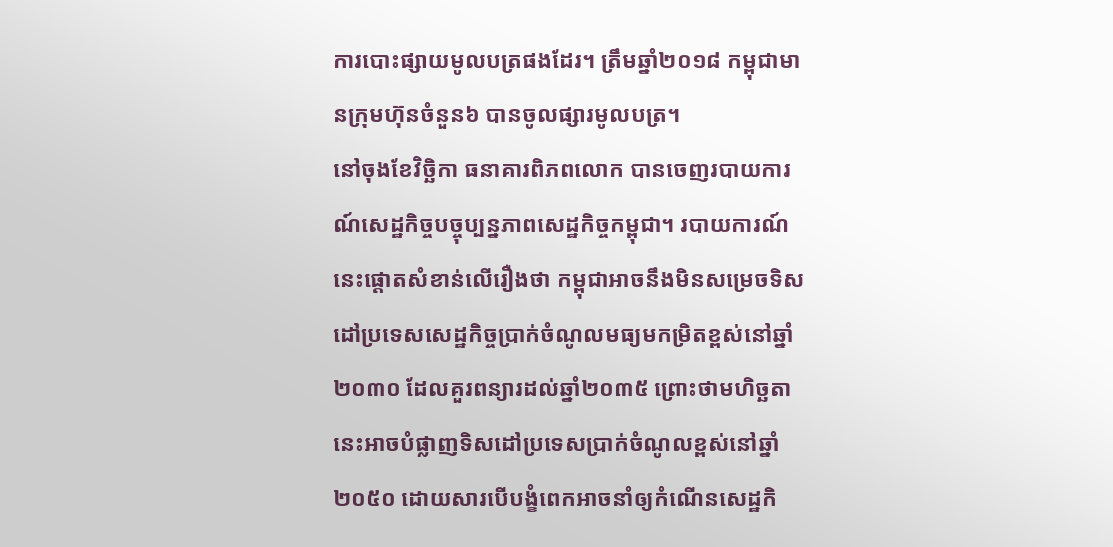ការបោះផ្សាយមូលបត្រផងដែរ។ ត្រឹមឆ្នាំ២០១៨ កម្ពុជាមានក្រុមហ៊ុនចំនួន៦ បានចូលផ្សារមូលបត្រ។
នៅចុងខែវិច្ឆិកា ធនាគារពិភពលោក បានចេញរបាយការណ៍សេដ្ឋកិច្ចបច្ចុប្បន្នភាពសេដ្ឋកិច្ចកម្ពុជា។ របាយការណ៍នេះផ្ដោតសំខាន់លើរឿងថា កម្ពុជាអាចនឹងមិនសម្រេចទិសដៅប្រទេសសេដ្ឋកិច្ចប្រាក់ចំណូលមធ្យមកម្រិតខ្ពស់នៅឆ្នាំ២០៣០ ដែលគួរពន្យារដល់ឆ្នាំ២០៣៥ ព្រោះថាមហិច្ឆតានេះអាចបំផ្លាញទិសដៅប្រទេសប្រាក់ចំណូលខ្ពស់នៅឆ្នាំ២០៥០ ដោយសារបើបង្ខំពេកអាចនាំឲ្យកំណើនសេដ្ឋកិ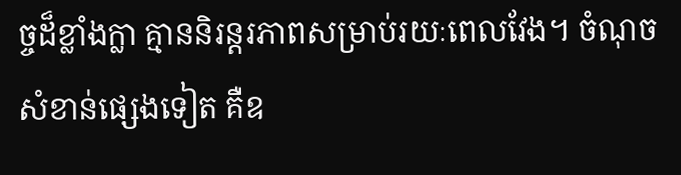ច្ចដ៏ខ្លាំងក្លា គ្មាននិរន្តរភាពសម្រាប់រយៈពេលវែង។ ចំណុចសំខាន់ផ្សេងទៀត គឺឧ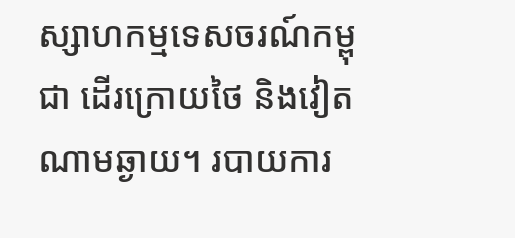ស្សាហកម្មទេសចរណ៍កម្ពុជា ដើរក្រោយថៃ និងវៀតណាមឆ្ងាយ។ របាយការ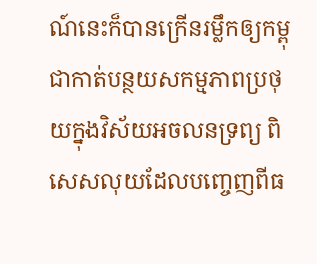ណ៍នេះក៏បានក្រើនរម្លឹកឲ្យកម្ពុជាកាត់បន្ថយសកម្មភាពប្រថុយក្នុងវិស័យអចលនទ្រព្យ ពិសេសលុយដែលបញ្ចេញពីធ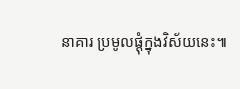នាគារ ប្រមូលផ្ដុំក្នុងវិស័យនេះ៕